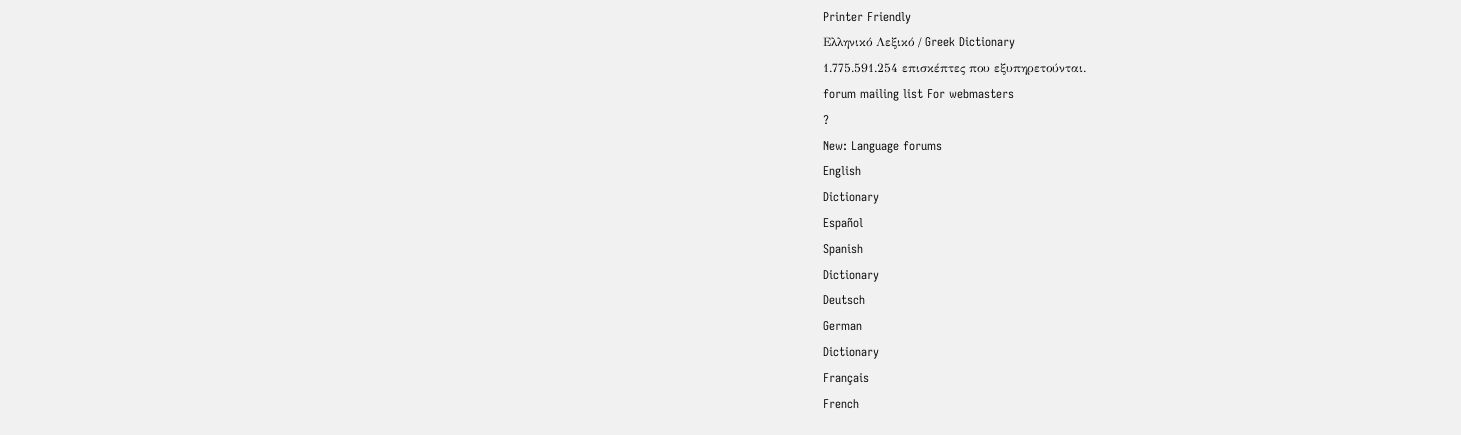Printer Friendly
Ελληνικό Λεξικό / Greek Dictionary
1.775.591.254 επισκέπτες που εξυπηρετούνται.
forum mailing list For webmasters
?
New: Language forums
English
Dictionary
Español
Spanish
Dictionary
Deutsch
German
Dictionary
Français
French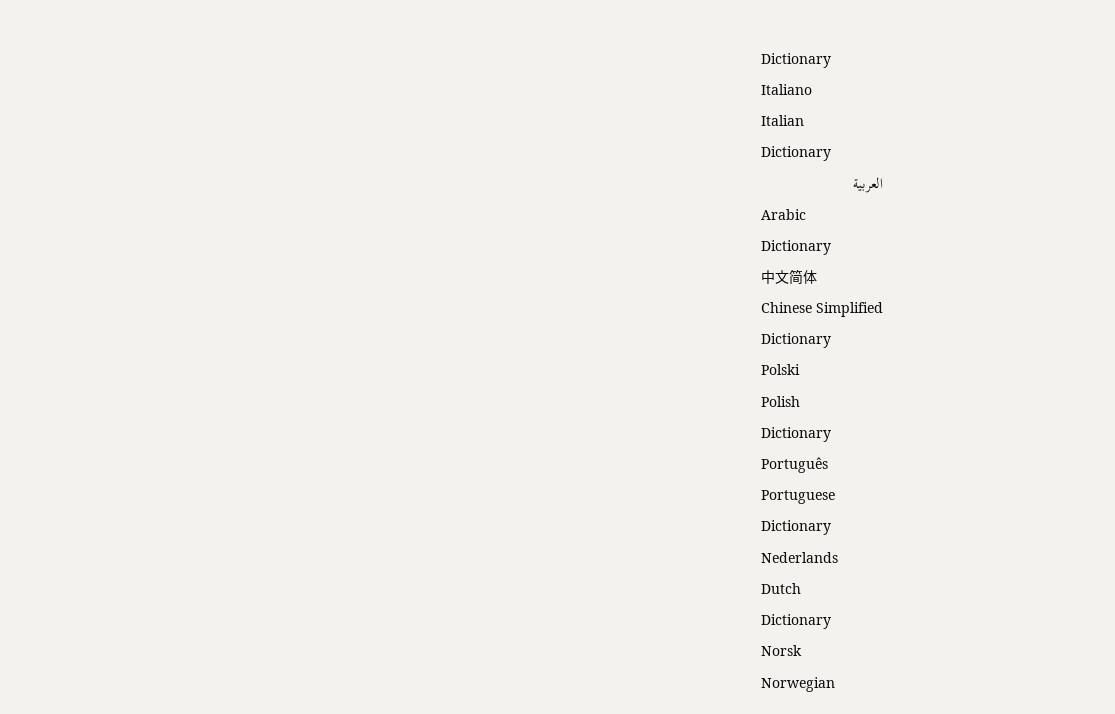Dictionary
Italiano
Italian
Dictionary
العربية
Arabic
Dictionary
中文简体
Chinese Simplified
Dictionary
Polski
Polish
Dictionary
Português
Portuguese
Dictionary
Nederlands
Dutch
Dictionary
Norsk
Norwegian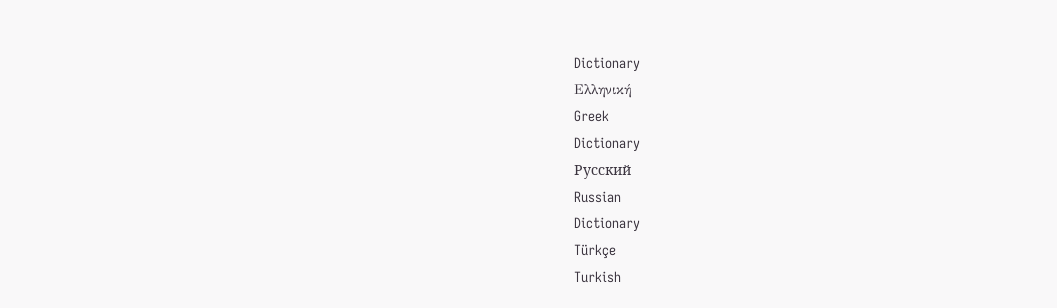Dictionary
Ελληνική
Greek
Dictionary
Русский
Russian
Dictionary
Türkçe
Turkish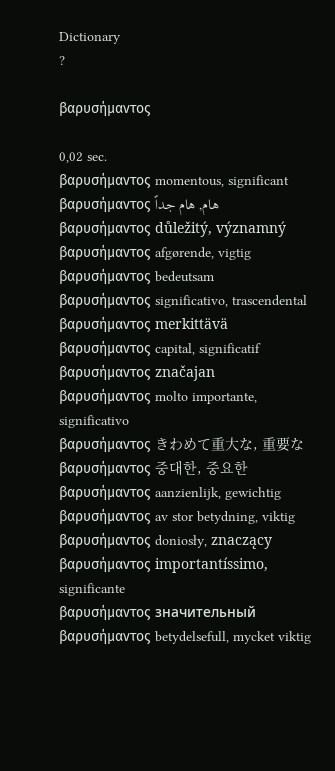Dictionary
?

βαρυσήμαντος

0,02 sec.
βαρυσήμαντος momentous, significant
βαρυσήμαντος هام, هام جداً
βαρυσήμαντος důležitý, významný
βαρυσήμαντος afgørende, vigtig
βαρυσήμαντος bedeutsam
βαρυσήμαντος significativo, trascendental
βαρυσήμαντος merkittävä
βαρυσήμαντος capital, significatif
βαρυσήμαντος značajan
βαρυσήμαντος molto importante, significativo
βαρυσήμαντος きわめて重大な, 重要な
βαρυσήμαντος 중대한, 중요한
βαρυσήμαντος aanzienlijk, gewichtig
βαρυσήμαντος av stor betydning, viktig
βαρυσήμαντος doniosły, znaczący
βαρυσήμαντος importantíssimo, significante
βαρυσήμαντος значительный
βαρυσήμαντος betydelsefull, mycket viktig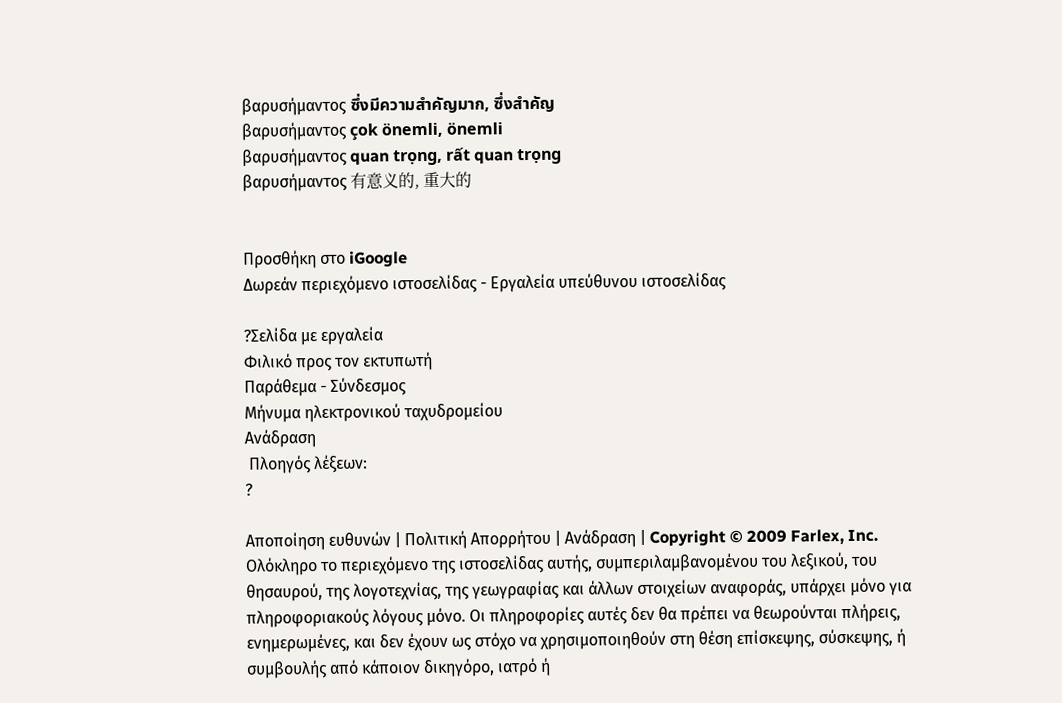βαρυσήμαντος ซึ่งมีความสำคัญมาก, ซึ่งสำคัญ
βαρυσήμαντος çok önemli, önemli
βαρυσήμαντος quan trọng, rất quan trọng
βαρυσήμαντος 有意义的, 重大的


Προσθήκη στο iGoogle
Δωρεάν περιεχόμενο ιστοσελίδας - Εργαλεία υπεύθυνου ιστοσελίδας

?Σελίδα με εργαλεία
Φιλικό προς τον εκτυπωτή
Παράθεμα - Σύνδεσμος
Μήνυμα ηλεκτρονικού ταχυδρομείου
Ανάδραση
 Πλοηγός λέξεων:
?

Αποποίηση ευθυνών | Πολιτική Απορρήτου | Ανάδραση | Copyright © 2009 Farlex, Inc.
Ολόκληρο το περιεχόμενο της ιστοσελίδας αυτής, συμπεριλαμβανομένου του λεξικού, του θησαυρού, της λογοτεχνίας, της γεωγραφίας και άλλων στοιχείων αναφοράς, υπάρχει μόνο για πληροφοριακούς λόγους μόνο. Οι πληροφορίες αυτές δεν θα πρέπει να θεωρούνται πλήρεις, ενημερωμένες, και δεν έχουν ως στόχο να χρησιμοποιηθούν στη θέση επίσκεψης, σύσκεψης, ή συμβουλής από κάποιον δικηγόρο, ιατρό ή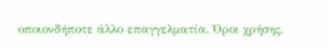οποιονδήποτε άλλο επαγγελματία. Όροι χρήσης.